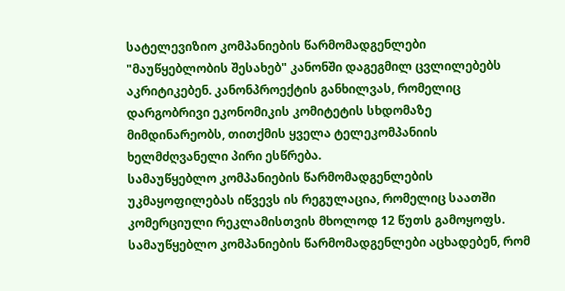სატელევიზიო კომპანიების წარმომადგენლები "მაუწყებლობის შესახებ" კანონში დაგეგმილ ცვლილებებს აკრიტიკებენ. კანონპროექტის განხილვას, რომელიც დარგობრივი ეკონომიკის კომიტეტის სხდომაზე მიმდინარეობს, თითქმის ყველა ტელეკომპანიის ხელმძღვანელი პირი ესწრება.
სამაუწყებლო კომპანიების წარმომადგენლების უკმაყოფილებას იწვევს ის რეგულაცია, რომელიც საათში კომერციული რეკლამისთვის მხოლოდ 12 წუთს გამოყოფს.
სამაუწყებლო კომპანიების წარმომადგენლები აცხადებენ, რომ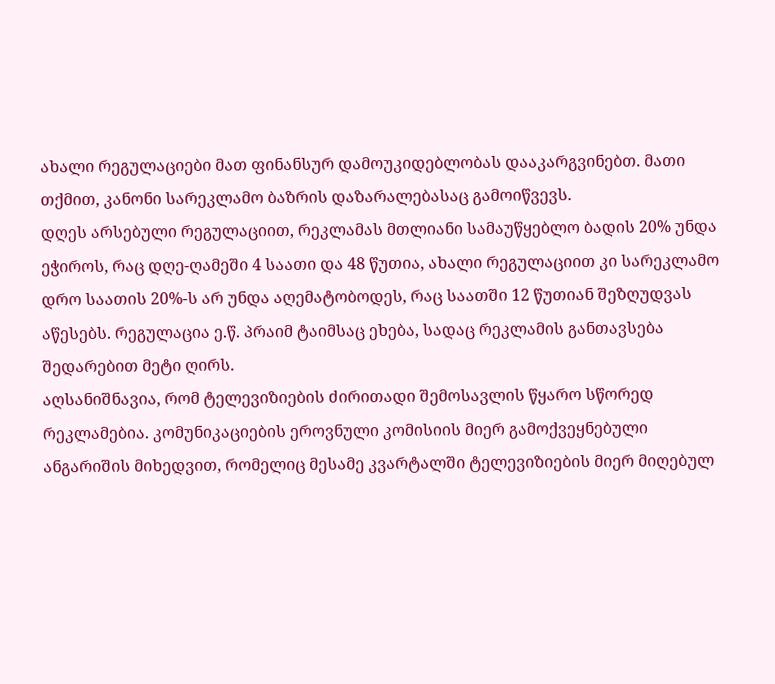ახალი რეგულაციები მათ ფინანსურ დამოუკიდებლობას დააკარგვინებთ. მათი თქმით, კანონი სარეკლამო ბაზრის დაზარალებასაც გამოიწვევს.
დღეს არსებული რეგულაციით, რეკლამას მთლიანი სამაუწყებლო ბადის 20% უნდა ეჭიროს, რაც დღე-ღამეში 4 საათი და 48 წუთია, ახალი რეგულაციით კი სარეკლამო დრო საათის 20%-ს არ უნდა აღემატობოდეს, რაც საათში 12 წუთიან შეზღუდვას აწესებს. რეგულაცია ე.წ. პრაიმ ტაიმსაც ეხება, სადაც რეკლამის განთავსება შედარებით მეტი ღირს.
აღსანიშნავია, რომ ტელევიზიების ძირითადი შემოსავლის წყარო სწორედ რეკლამებია. კომუნიკაციების ეროვნული კომისიის მიერ გამოქვეყნებული ანგარიშის მიხედვით, რომელიც მესამე კვარტალში ტელევიზიების მიერ მიღებულ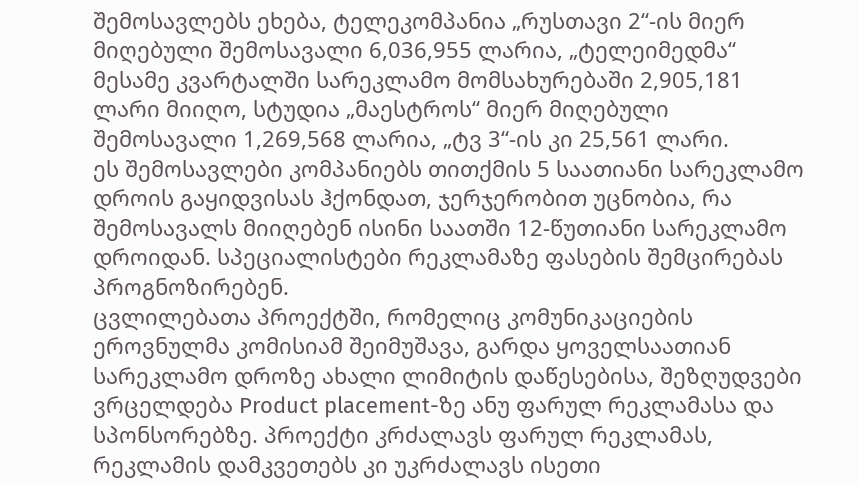შემოსავლებს ეხება, ტელეკომპანია „რუსთავი 2“-ის მიერ მიღებული შემოსავალი 6,036,955 ლარია, „ტელეიმედმა“ მესამე კვარტალში სარეკლამო მომსახურებაში 2,905,181 ლარი მიიღო, სტუდია „მაესტროს“ მიერ მიღებული შემოსავალი 1,269,568 ლარია, „ტვ 3“-ის კი 25,561 ლარი.
ეს შემოსავლები კომპანიებს თითქმის 5 საათიანი სარეკლამო დროის გაყიდვისას ჰქონდათ, ჯერჯერობით უცნობია, რა შემოსავალს მიიღებენ ისინი საათში 12-წუთიანი სარეკლამო დროიდან. სპეციალისტები რეკლამაზე ფასების შემცირებას პროგნოზირებენ.
ცვლილებათა პროექტში, რომელიც კომუნიკაციების ეროვნულმა კომისიამ შეიმუშავა, გარდა ყოველსაათიან სარეკლამო დროზე ახალი ლიმიტის დაწესებისა, შეზღუდვები ვრცელდება Product placement-ზე ანუ ფარულ რეკლამასა და სპონსორებზე. პროექტი კრძალავს ფარულ რეკლამას, რეკლამის დამკვეთებს კი უკრძალავს ისეთი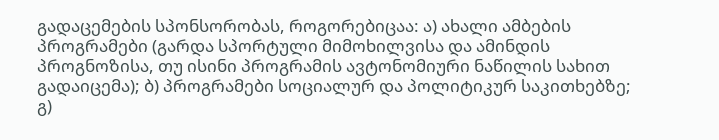გადაცემების სპონსორობას, როგორებიცაა: ა) ახალი ამბების პროგრამები (გარდა სპორტული მიმოხილვისა და ამინდის პროგნოზისა, თუ ისინი პროგრამის ავტონომიური ნაწილის სახით გადაიცემა); ბ) პროგრამები სოციალურ და პოლიტიკურ საკითხებზე; გ)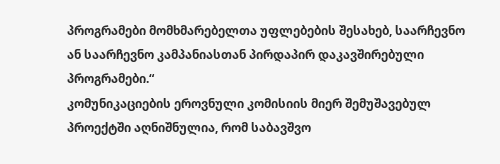პროგრამები მომხმარებელთა უფლებების შესახებ, საარჩევნო ან საარჩევნო კამპანიასთან პირდაპირ დაკავშირებული პროგრამები.“
კომუნიკაციების ეროვნული კომისიის მიერ შემუშავებულ პროექტში აღნიშნულია, რომ საბავშვო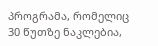პროგრამა, რომელიც 30 წუთზე ნაკლებია,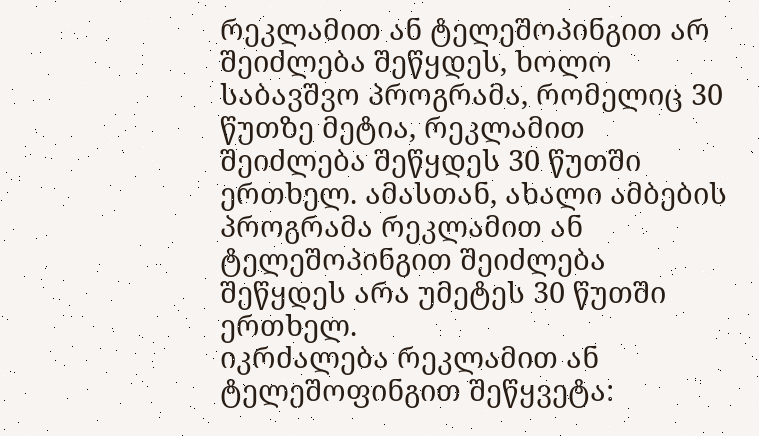რეკლამით ან ტელეშოპინგით არ შეიძლება შეწყდეს, ხოლო საბავშვო პროგრამა, რომელიც 30 წუთზე მეტია, რეკლამით შეიძლება შეწყდეს 30 წუთში ერთხელ. ამასთან, ახალი ამბების პროგრამა რეკლამით ან ტელეშოპინგით შეიძლება შეწყდეს არა უმეტეს 30 წუთში ერთხელ.
იკრძალება რეკლამით ან ტელეშოფინგით შეწყვეტა: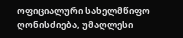ოფიციალური სახელმწიფო ღონისძიება, უმაღლესი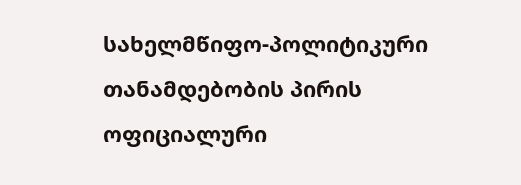სახელმწიფო-პოლიტიკური თანამდებობის პირის ოფიციალური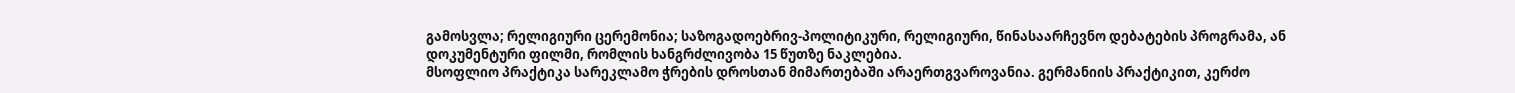გამოსვლა; რელიგიური ცერემონია; საზოგადოებრივ-პოლიტიკური, რელიგიური, წინასაარჩევნო დებატების პროგრამა, ან დოკუმენტური ფილმი, რომლის ხანგრძლივობა 15 წუთზე ნაკლებია.
მსოფლიო პრაქტიკა სარეკლამო ჭრების დროსთან მიმართებაში არაერთგვაროვანია. გერმანიის პრაქტიკით, კერძო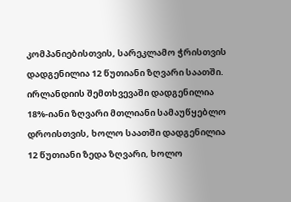კომპანიებისთვის, სარეკლამო ჭრისთვის დადგენილია 12 წუთიანი ზღვარი საათში. ირლანდიის შემთხვევაში დადგენილია 18%-იანი ზღვარი მთლიანი სამაუწყებლო დროისთვის, ხოლო საათში დადგენილია 12 წუთიანი ზედა ზღვარი, ხოლო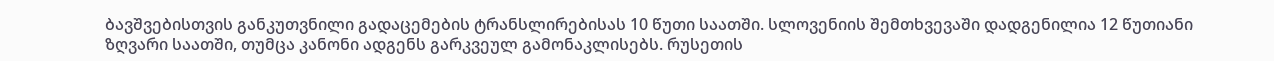ბავშვებისთვის განკუთვნილი გადაცემების ტრანსლირებისას 10 წუთი საათში. სლოვენიის შემთხვევაში დადგენილია 12 წუთიანი ზღვარი საათში, თუმცა კანონი ადგენს გარკვეულ გამონაკლისებს. რუსეთის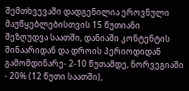შემთხვევაში დადგენილია ეროვნული მაუწყებლებისთვის 15 წუთიანი შეზღუდვა საათში, დანიაში კონტენტის შინაარიდან და დროის პერიოდიდან გამომდინარე- 2-10 წუთამდე, ნორვეგიაში - 20% (12 წუთი საათში),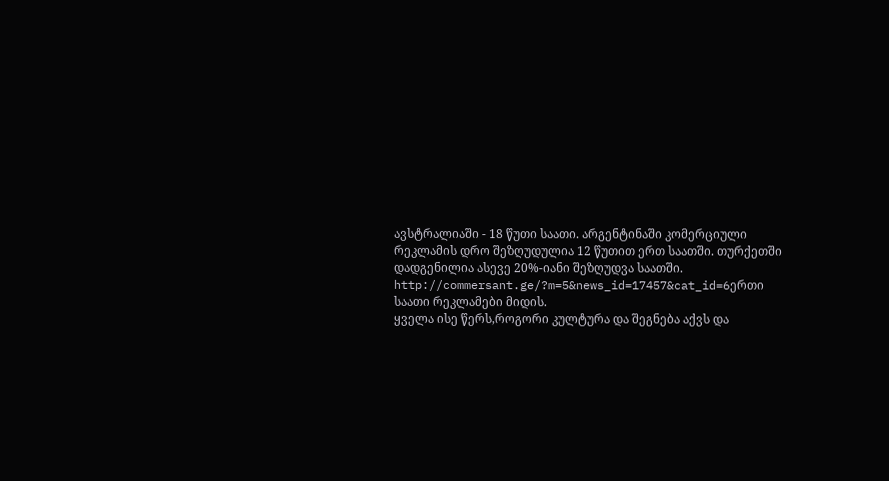ავსტრალიაში - 18 წუთი საათი. არგენტინაში კომერციული რეკლამის დრო შეზღუდულია 12 წუთით ერთ საათში. თურქეთში დადგენილია ასევე 20%-იანი შეზღუდვა საათში.
http://commersant.ge/?m=5&news_id=17457&cat_id=6ერთი საათი რეკლამები მიდის.
ყველა ისე წერს,როგორი კულტურა და შეგნება აქვს და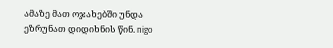ამაზე მათ ოჯახებში უნდა ეზრუნათ დიდიხნის წინ. nigo